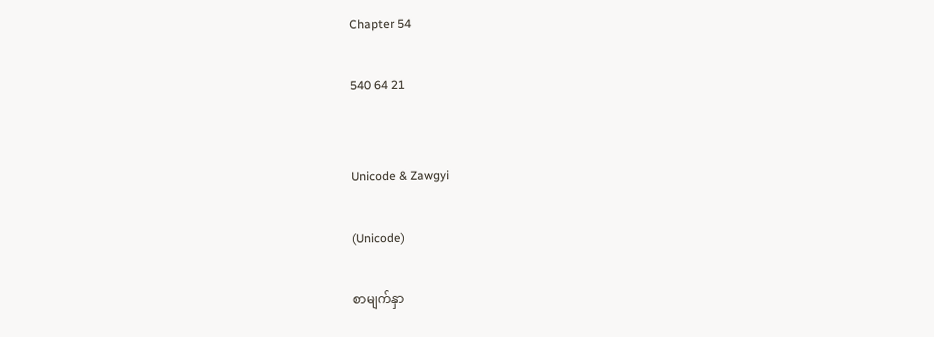Chapter 54

540 64 21


Unicode & Zawgyi

(Unicode)

စာမျက်နှာ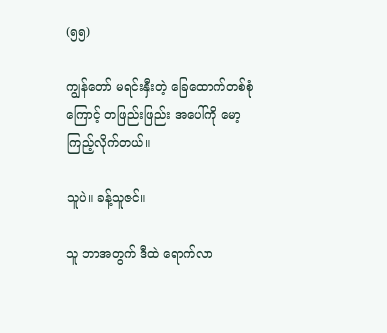(၅၅)

ကျွန်တော် မရင်းနှီးတဲ့ ခြေထောက်တစ်စုံ ကြောင့် တဖြည်းဖြည်း အပေါ်ကို မော့ကြည့်လိုက်တယ်။

သူပဲ။ ခန့်သူဇင်။

သူ ဘာအတွက် ဒီထဲ ရောက်လာ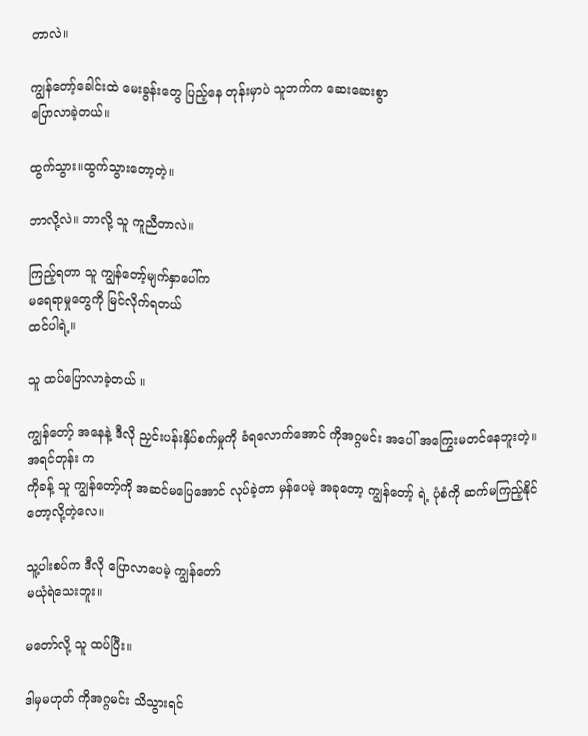တာလဲ။

ကျွန်တော့်ခေါင်းထဲ မေးခွန်းတွေ ပြည့်နေ တုန်းမှာပဲ သူဘက်က ဆေးဆေးစွာ
ပြောလာခဲ့တယ်။

ထွက်သွား။ထွက်သွားတော့တဲ့။

ဘာလို့လဲ။ ဘာလို့ သူ ကူညီတာလဲ။

ကြည့်ရတာ သူ ကျွန်တော့်မျက်နှာပေါ်က
မရေရာမှုတွေကို မြင်လိုက်ရတယ်
ထင်ပါရဲ့။

သူ ထပ်ပြောလာခဲ့တယ် ။

ကျွန်တော့် အနေနဲ့ ဒီလို ညှင်းပန်းနှိပ်စက်မှုကို ခံရလောက်အောင် ကိုအဂ္ဂမင်း အပေါ် အကြွေးမတင်နေဘူးတဲ့။ အရင်တုန်း က
ကိုခန့် သူ ကျွန်တော့်ကို အဆင်မပြေအောင် လုပ်ခဲ့တာ မှန်ပေမဲ့ အခုတော့ ကျွန်တော့် ရဲ့ ပုံစံကို ဆက်မကြည့်နိုင်တော့လို့တဲ့လေ။

သူ့ပါးစပ်က ဒီလို ပြောလာပေမဲ့ ကျွန်တော်
မယုံရဲသေးဘူး။

မတော်လို့ သူ ထပ်ပြီး။

ဒါမှမဟုတ် ကိုအဂ္ဂမင်း သိသွားရင်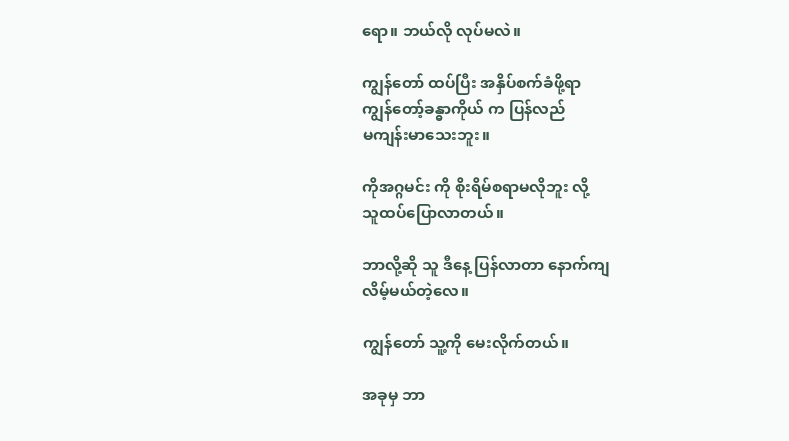ရော။ ဘယ်လို လုပ်မလဲ။

ကျွန်တော် ထပ်ပြီး အနှိပ်စက်ခံဖို့ရာ
ကျွန်တော့်ခန္ဓာကိုယ် က ပြန်လည်
မကျန်းမာသေးဘူး။

ကိုအဂ္ဂမင်း ကို စိုးရိမ်စရာမလိုဘူး လို့
သူထပ်ပြောလာတယ်။

ဘာလို့ဆို သူ ဒီနေ့ ပြန်လာတာ နောက်ကျ
လိမ့်မယ်တဲ့လေ။

ကျွန်တော် သူ့ကို မေးလိုက်တယ်။

အခုမှ ဘာ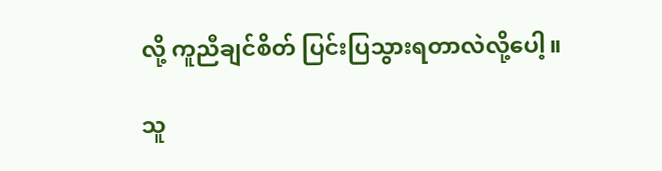လို့ ကူညီချင်စိတ် ပြင်းပြသွားရတာလဲလို့ပေါ့။

သူ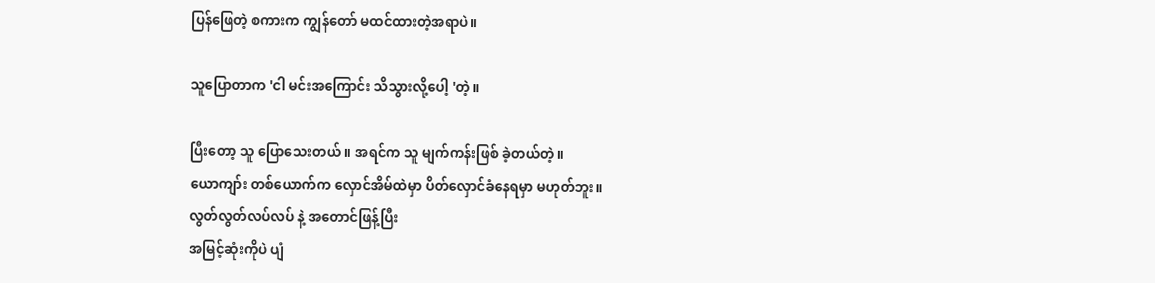ပြန်ဖြေတဲ့ စကားက ကျွန်တော် မထင်ထားတဲ့အရာပဲ။

သူပြောတာက 'ငါ မင်းအကြောင်း သိသွားလို့ပေါ့ 'တဲ့။

ပြီးတော့ သူ ပြောသေးတယ် ။ အရင်က သူ မျက်ကန်းဖြစ် ခဲ့တယ်တဲ့။
ယောကျာ်း တစ်ယောက်က လှောင်အိမ်ထဲမှာ ပိတ်လှောင်ခံနေရမှာ မဟုတ်ဘူး။
လွတ်လွတ်လပ်လပ် နဲ့ အတောင်ဖြန့်ပြီး
အမြင့်ဆုံးကိုပဲ ပျံ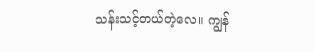သန်းသင့်တယ်တဲ့လေ။ ကျွန်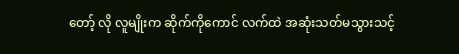တော့် လို လူမျိုးက ဆိုက်ကိုကောင် လက်ထဲ အဆုံးသတ်မသွားသင့်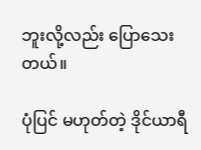ဘူးလို့လည်း ပြောသေးတယ်။

ပုံပြင် မဟုတ်တဲ့ ဒိုင်ယာရီ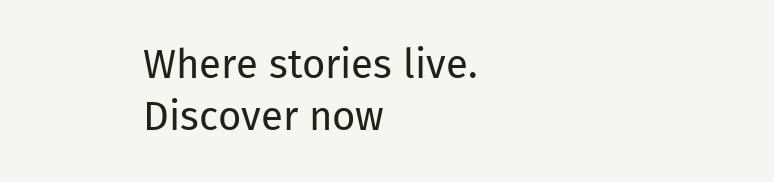Where stories live. Discover now